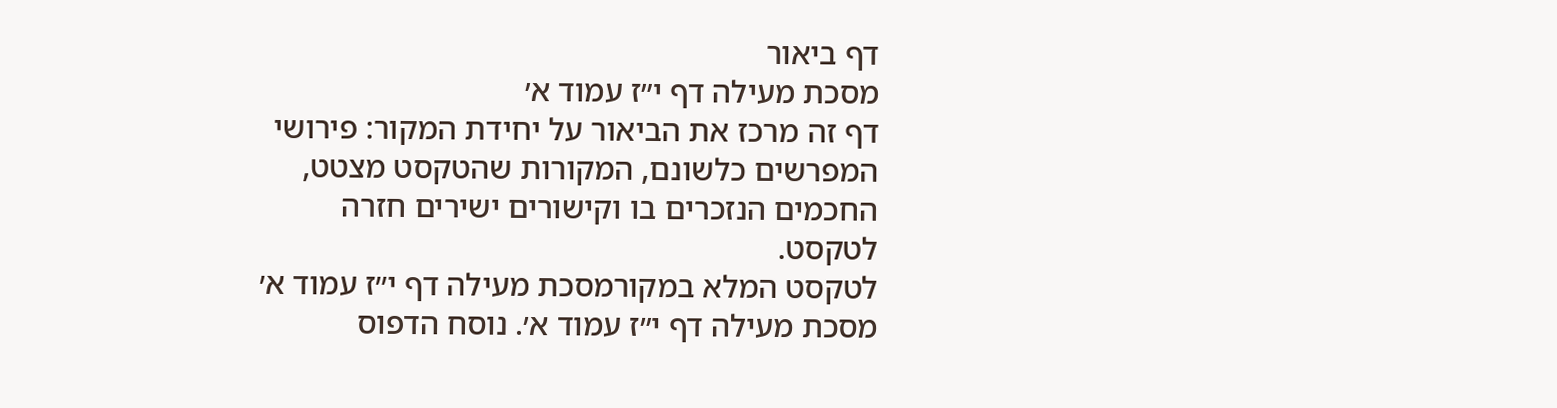דף ביאור
מסכת מעילה דף י״ז עמוד א׳
דף זה מרכז את הביאור על יחידת המקור: פירושי המפרשים כלשונם, המקורות שהטקסט מצטט, החכמים הנזכרים בו וקישורים ישירים חזרה לטקסט.
לטקסט המלא במקורמסכת מעילה דף י״ז עמוד א׳
מסכת מעילה דף י״ז עמוד א׳. נוסח הדפוס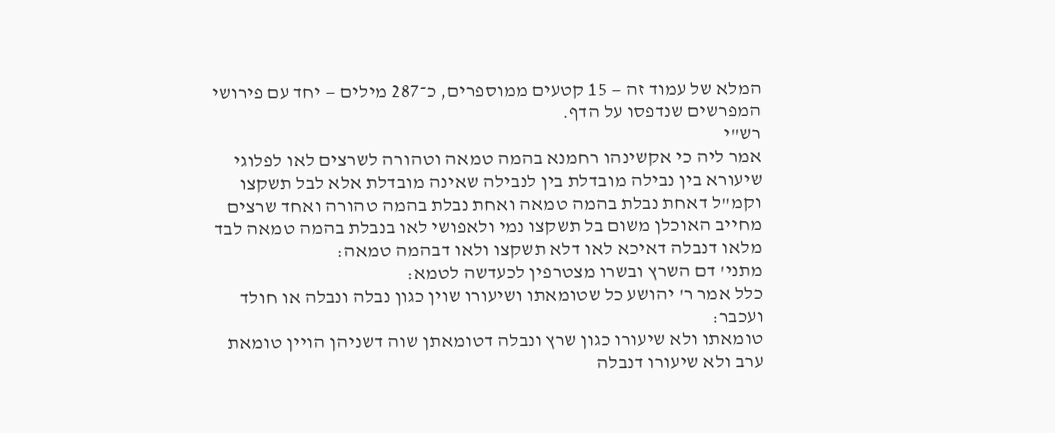המלא של עמוד זה — 15 קטעים ממוספרים, כ־287 מילים — יחד עם פירושי המפרשים שנדפסו על הדף.
רש"י
אמר ליה כי אקשינהו רחמנא בהמה טמאה וטהורה לשרצים לאו לפלוגי שיעורא בין נבילה מובדלת בין לנבילה שאינה מובדלת אלא לבל תשקצו וקמ"ל דאחת נבלת בהמה טמאה ואחת נבלת בהמה טהורה ואחד שרצים מחייב האוכלן משום בל תשקצו נמי ולאפושי לאו בנבלת בהמה טמאה לבד מלאו דנבלה דאיכא לאו דלא תשקצו ולאו דבהמה טמאה:
מתני' דם השרץ ובשרו מצטרפין לכעדשה לטמא:
כלל אמר ר' יהושע כל שטומאתו ושיעורו שוין כגון נבלה ונבלה או חולד ועכבר:
טומאתו ולא שיעורו כגון שרץ ונבלה דטומאתן שוה דשניהן הויין טומאת ערב ולא שיעורו דנבלה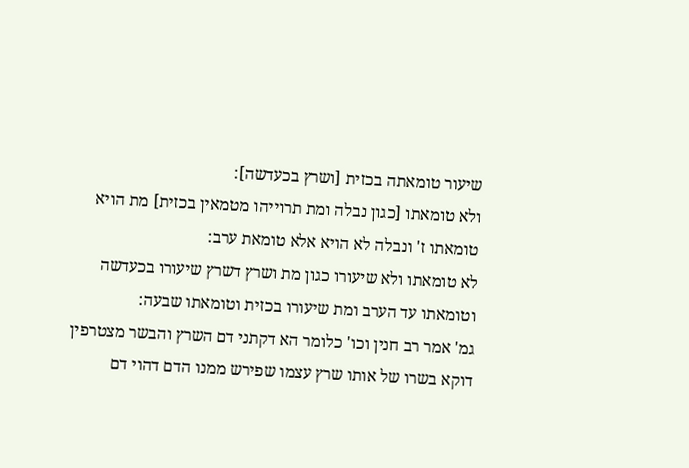שיעור טומאתה בכזית [ושרץ בכעדשה]:
ולא טומאתו [כגון נבלה ומת תרוייהו מטמאין בכזית] מת הויא טומאתו ז' ונבלה לא הויא אלא טומאת ערב:
לא טומאתו ולא שיעורו כגון מת ושרץ דשרץ שיעורו בכעדשה וטומאתו עד הערב ומת שיעורו בכזית וטומאתו שבעה:
גמ' אמר רב חנין וכו' כלומר הא דקתני דם השרץ והבשר מצטרפין דוקא בשרו של אותו שרץ עצמו שפירש ממנו הדם דהוי דם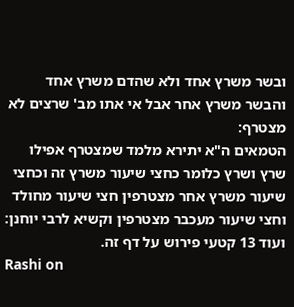ובשר משרץ אחד ולא שהדם משרץ אחד והבשר משרץ אחר אבל אי אתו מב' שרצים לא מצטרף:
הטמאים ה"א יתירא מלמד שמצטרף אפילו שרץ ושרץ כלומר כחצי שיעור משרץ זה וכחצי שיעור משרץ אחר מצטרפין חצי שיעור מחולד וחצי שיעור מעכבר מצטרפין וקשיא לרבי יוחנן:
ועוד 13 קטעי פירוש על דף זה.
Rashi on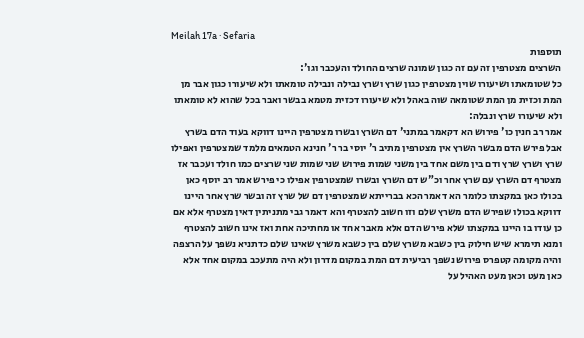Meilah 17a · Sefaria
תוספות
השרצים מצטרפין זה עם זה כגון שמונה שרצים החולד והעכבר וגו':
כל שטומאתו ושיעורו שוין מצטרפין כגון שרץ ושרץ נבילה ונבילה טומאתו ולא שיעורו כגון אבר מן המת וכזית מן המת שטומאה שוה באהל ולא שיעורו דכזית מטמא בבשר ואבר בכל שהוא לא טומאתו ולא שיעורו שרץ ונבלה:
אמר רב חנין כו' פירוש הא דקאמר במתני' דם השרץ ובשרו מצטרפין היינו דווקא בעוד הדם בשרץ אבל פירש הדם מבשר השרץ אין מצטרפין מתיב ר' יוסי בר ר' חנינא הטמאים מלמד שמצטרפין ואפילו שרץ ושרץ שרץ ודם בין משם אחד בין משני שמות פירוש שני שמות שני שרצים כמו חולד ועכבר אז מצטרף דם השרץ עם שרץ אחר וכ"ש דם השרץ ובשרו שמצטרפין אפילו כי פירש אמר רב יוסף כאן בכולו כאן במקצתו כלומר הא דאמר הכא בברייתא שמצטרפין דם של שרץ זה ובשר שרץ אחר היינו דווקא בכולו שפירש הדם משרץ שלם וזו חשוב להצטרף והא דאמר גבי מתניתין דאין מצטרף אלא אם כן עודו בו היינו במקצתו שלא פירש הדם אלא מאבר אחד או מחתיכה אחת ואז אינו חשוב להצטרף ומנא תימרא שיש חילוק בין כשבא משרץ שלם בין כשבא משרץ שאינו שלם כדתניא נשפך על הרצפה והיה מקומה קטפרס פירוש נשפך רביעית דם המת במקום מדרון ולא היה מתעכב במקום אחד אלא כאן מעט וכאן מעט האהיל על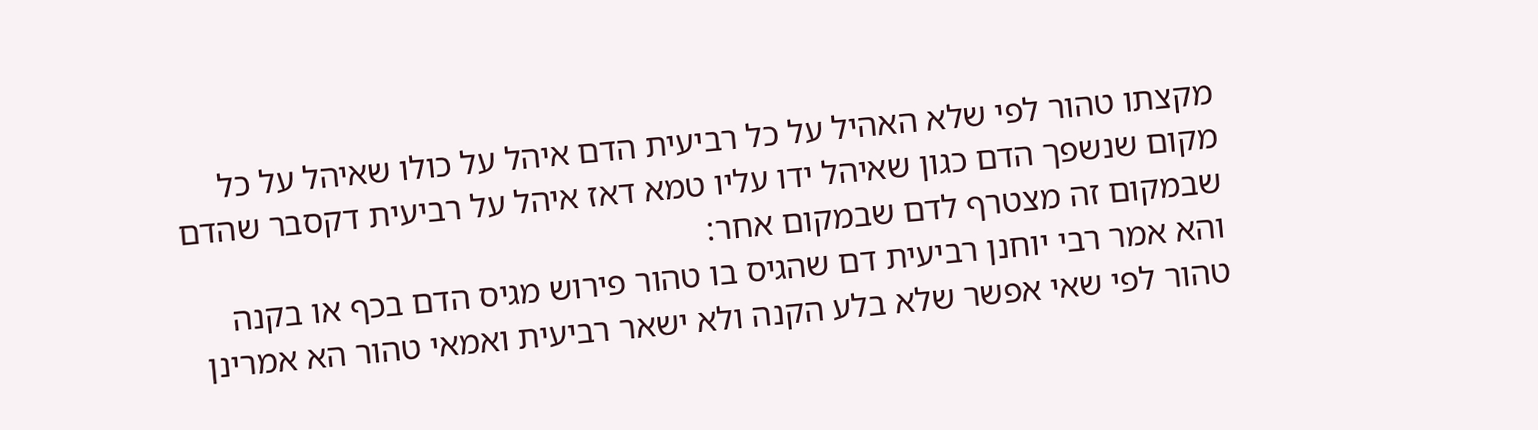מקצתו טהור לפי שלא האהיל על כל רביעית הדם איהל על כולו שאיהל על כל מקום שנשפך הדם כגון שאיהל ידו עליו טמא דאז איהל על רביעית דקסבר שהדם שבמקום זה מצטרף לדם שבמקום אחר:
והא אמר רבי יוחנן רביעית דם שהגיס בו טהור פירוש מגיס הדם בכף או בקנה טהור לפי שאי אפשר שלא בלע הקנה ולא ישאר רביעית ואמאי טהור הא אמרינן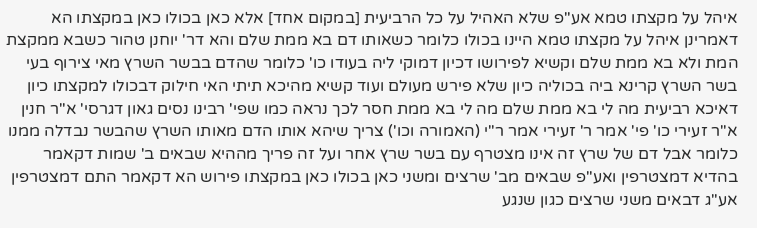איהל על מקצתו טמא אע"פ שלא האהיל על כל הרביעית [במקום אחד] אלא כאן בכולו כאן במקצתו הא דאמרינן איהל על מקצתו טמא היינו בכולו כלומר כשאותו דם בא ממת שלם והא דר' יוחנן טהור כשבא ממקצת המת ולא בא ממת שלם וקשיא לפירושו דכיון דמוקי ליה בעודו כו' כלומר שהדם בבשר השרץ מאי צירוף בעי בשר השרץ קרינא ביה בכוליה כיון שלא פירש מעולם ועוד קשיא מהיכא תיתי האי חילוק דבכולו למקצתו כיון דאיכא רביעית מה לי בא ממת שלם מה לי בא ממת חסר לכך נראה כמו שפי' רבינו נסים גאון דגרסי' א"ר חנין א"ר זעירי כו' פי' אמר ר' זעירי אמר ר"י (האמורה וכו') צריך שיהא אותו הדם מאותו השרץ שהבשר נבדלה ממנו כלומר אבל דם של שרץ זה אינו מצטרף עם בשר שרץ אחר ועל זה פריך מההיא שבאים ב' שמות דקאמר בהדיא דמצטרפין ואע"פ שבאים מב' שרצים ומשני כאן בכולו כאן במקצתו פירוש הא דקאמר התם דמצטרפין אע"ג דבאים משני שרצים כגון שנגע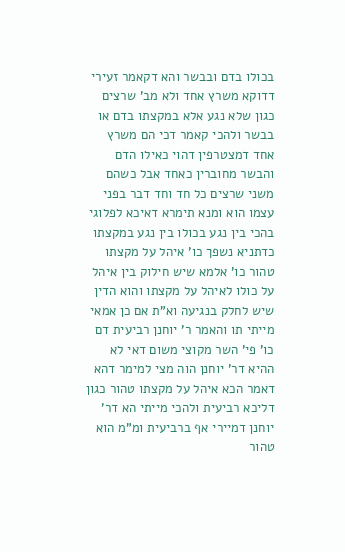בכולו בדם ובבשר והא דקאמר זעירי דדוקא משרץ אחד ולא מב' שרצים כגון שלא נגע אלא במקצתו בדם או בבשר ולהכי קאמר דכי הם משרץ אחד דמצטרפין דהוי כאילו הדם והבשר מחוברין כאחד אבל כשהם משני שרצים כל חד וחד דבר בפני עצמו הוא ומנא תימרא דאיכא לפלוגי בהכי בין נגע בכולו בין נגע במקצתו כדתניא נשפך כו' איהל על מקצתו טהור כו' אלמא שיש חילוק בין איהל על כולו לאיהל על מקצתו והוא הדין שיש לחלק בנגיעה וא"ת אם כן אמאי מייתי תו והאמר ר' יוחנן רביעית דם כו' פי' השר מקוצי משום דאי לא ההיא דר' יוחנן הוה מצי למימר דהא דאמר הכא איהל על מקצתו טהור כגון דליכא רביעית ולהכי מייתי הא דר' יוחנן דמיירי אף ברביעית ומ"מ הוא טהור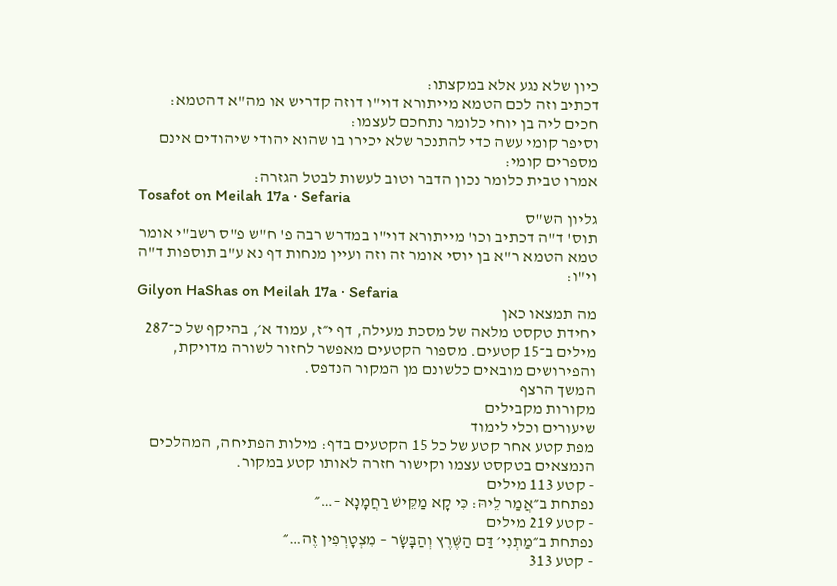כיון שלא נגע אלא במקצתו:
דכתיב וזה לכם הטמא מייתורא דוי"ו דוזה קדריש או מה"א דהטמא:
חכים ליה בן יוחי כלומר נתחכם לעצמו:
וסיפר קומי עשה כדי להתנכר שלא יכירו בו שהוא יהודי שיהודים אינם מספרים קומי:
אמרו טבית כלומר נכון הדבר וטוב לעשות לבטל הגזרה:
Tosafot on Meilah 17a · Sefaria
גליון הש"ס
תוס' ד"ה דכתיב וכו' מייתורא דוי"ו במדרש רבה פ' ח"ש פ"ס רשב"י אומר טמא הטמא ר"א בן יוסי אומר זה וזה ועיין מנחות דף נא ע"ב תוספות ד"ה וי"ו:
Gilyon HaShas on Meilah 17a · Sefaria
מה תמצאו כאן
יחידת טקסט מלאה של מסכת מעילה, דף י״ז, עמוד א׳, בהיקף של כ־287 מילים ב־15 קטעים. מספור הקטעים מאפשר לחזור לשורה מדויקת, והפירושים מובאים כלשונם מן המקור הנדפס.
המשך הרצף
מקורות מקבילים
שיעורים וכלי לימוד
מפת קטע אחר קטע של כל 15 הקטעים בדף: מילות הפתיחה, המהלכים הנמצאים בטקסט עצמו וקישור חזרה לאותו קטע במקור.
- קטע 113 מילים
נפתחת ב״אֲמַר לֵיהּ: כִּי קָא מַקֵּישׁ רַחֲמָנָא –…״
- קטע 219 מילים
נפתחת ב״מַתְנִי׳ דַּם הַשֶּׁרֶץ וְהַבָּשָׂר – מִצְטָרְפִין זֶה…״
- קטע 313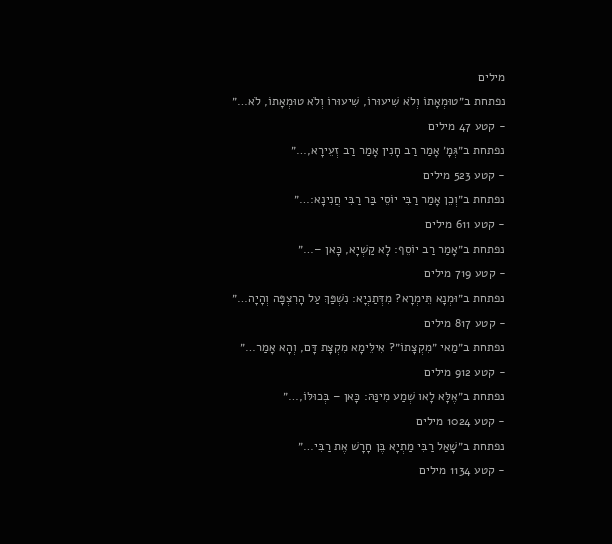מילים
נפתחת ב״טוּמְאָתוֹ וְלֹא שִׁיעוּרוֹ, שִׁיעוּרוֹ וְלֹא טוּמְאָתוֹ, לֹא…״
- קטע 47 מילים
נפתחת ב״גְּמָ׳ אָמַר רַב חָנִין אָמַר רַב זְעֵירָא,…״
- קטע 523 מילים
נפתחת ב״וְכֵן אָמַר רַבִּי יוֹסֵי בַּר רַבִּי חֲנִינָא:…״
- קטע 611 מילים
נפתחת ב״אָמַר רַב יוֹסֵף: לָא קַשְׁיָא, כָּאן –…״
- קטע 719 מילים
נפתחת ב״וּמְנָא תֵּימְרָא? מִדְּתַנְיָא: נִשְׁפַּךְ עַל הָרִצְפָּה וְהָיָה…״
- קטע 817 מילים
נפתחת ב״מַאי ״מִקְצָתוֹ״? אִילֵּימָא מִקְצָת דָּם, וְהָא אָמַר…״
- קטע 912 מילים
נפתחת ב״אֶלָּא לָאו שְׁמַע מִינַּהּ: כָּאן – בְּכוּלּוֹ,…״
- קטע 1024 מילים
נפתחת ב״שָׁאַל רַבִּי מַתְיָא בֶּן חָרָשׁ אֶת רַבִּי…״
- קטע 1134 מילים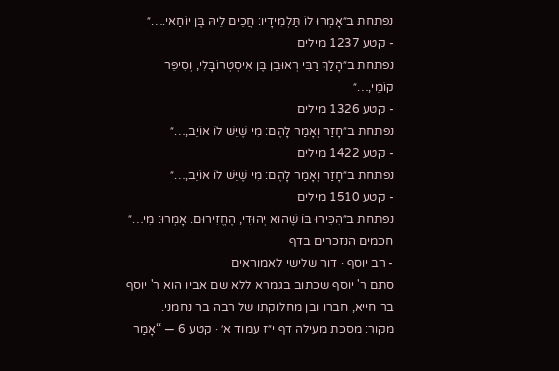נפתחת ב״אָמְרוּ לוֹ תַּלְמִידָיו: חֲכֵים לֵיהּ בֶּן יוֹחַאי.…״
- קטע 1237 מילים
נפתחת ב״הָלַךְ רַבִּי רְאוּבֵן בֶּן אִיסְטְרוֹבָּלִי, וְסִיפֵּר קוֹמֵי,…״
- קטע 1326 מילים
נפתחת ב״חָזַר וְאָמַר לָהֶם: מִי שֶׁיֵּשׁ לוֹ אוֹיֵב,…״
- קטע 1422 מילים
נפתחת ב״חָזַר וְאָמַר לָהֶם: מִי שֶׁיֵּשׁ לוֹ אוֹיֵב,…״
- קטע 1510 מילים
נפתחת ב״הִכִּירוּ בּוֹ שֶׁהוּא יְהוּדִי, הֶחֱזִירוּם. אָמְרוּ: מִי…״
חכמים הנזכרים בדף
- רב יוסף · דור שלישי לאמוראים
סתם ר' יוסף שכתוב בגמרא ללא שם אביו הוא ר' יוסף בר חייא, חברו ובן מחלוקתו של רבה בר נחמני.
מקור: מסכת מעילה דף י״ז עמוד א׳ · קטע 6 — “אָמַר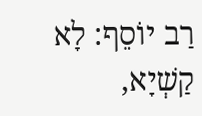רַב יוֹסֵף: לָא קַשְׁיָא,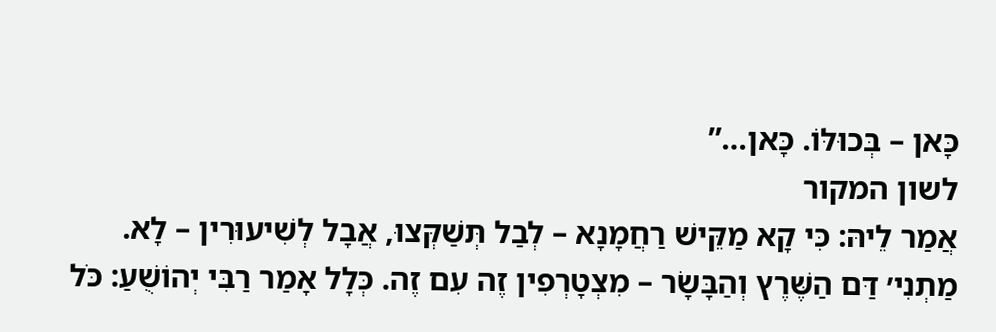כָּאן – בְּכוּלּוֹ. כָּאן…”
לשון המקור
אֲמַר לֵיהּ: כִּי קָא מַקֵּישׁ רַחֲמָנָא – לְבַל תְּשַׁקְּצוּ, אֲבָל לְשִׁיעוּרִין – לָא.
מַתְנִי׳ דַּם הַשֶּׁרֶץ וְהַבָּשָׂר – מִצְטָרְפִין זֶה עִם זֶה. כְּלָל אָמַר רַבִּי יְהוֹשֻׁעַ: כֹּל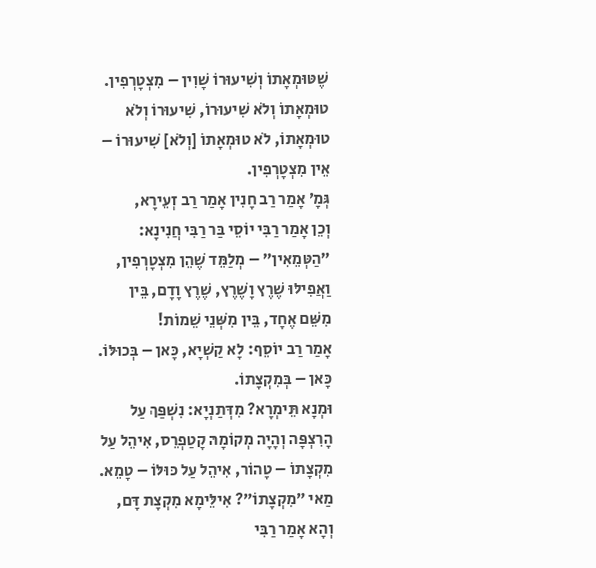שֶׁטּוּמְאָתוֹ וְשִׁיעוּרוֹ שָׁוִין – מִצְטָרְפִין.
טוּמְאָתוֹ וְלֹא שִׁיעוּרוֹ, שִׁיעוּרוֹ וְלֹא טוּמְאָתוֹ, לֹא טוּמְאָתוֹ [וְלֹא] שִׁיעוּרוֹ – אֵין מִצְטָרְפִין.
גְּמָ׳ אָמַר רַב חָנִין אָמַר רַב זְעֵירָא,
וְכֵן אָמַר רַבִּי יוֹסֵי בַּר רַבִּי חֲנִינָא: ״הַטְּמֵאִין״ – מְלַמֵּד שֶׁהֵן מִצְטָרְפִין, וַאֲפִילּוּ שֶׁרֶץ וָשֶׁרֶץ, שֶׁרֶץ וָדָם, בֵּין מִשֵּׁם אֶחָד, בֵּין מִשְּׁנֵי שֵׁמוֹת!
אָמַר רַב יוֹסֵף: לָא קַשְׁיָא, כָּאן – בְּכוּלּוֹ. כָּאן – בְּמִקְצָתוֹ.
וּמְנָא תֵּימְרָא? מִדְּתַנְיָא: נִשְׁפַּךְ עַל הָרִצְפָּה וְהָיָה מְקוֹמָהּ קָטַפְרֵס, אִיהֵל עַל מִקְצָתוֹ – טָהוֹר, אִיהֵל עַל כּוּלּוֹ – טָמֵא.
מַאי ״מִקְצָתוֹ״? אִילֵּימָא מִקְצָת דָּם, וְהָא אָמַר רַבִּי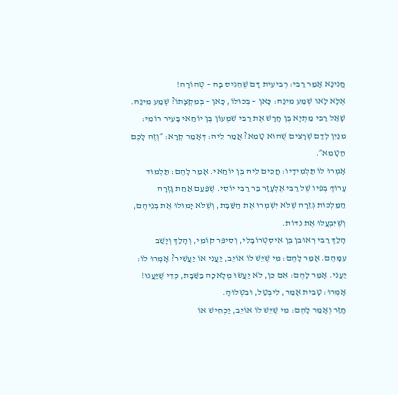חֲנִינָא אָמַר רַבִּי: רְבִיעִית דָּם שֶׁהֵגִיס בָּהּ – טְהוֹרָה!
אֶלָּא לָאו שְׁמַע מִינַּהּ: כָּאן – בְּכוּלּוֹ, כָּאן – בְּמִקְצָתוֹ? שְׁמַע מִינַּהּ.
שָׁאַל רַבִּי מַתְיָא בֶּן חָרָשׁ אֶת רַבִּי שִׁמְעוֹן בֶּן יוֹחַאי בָּעִיר רוֹמִי: מִנַּיִן לְדַם שְׁרָצִים שֶׁהוּא טָמֵא? אֲמַר לֵיהּ: דְּאָמַר קְרָא: ״וְזֶה לָכֶם הַטָּמֵא״.
אָמְרוּ לוֹ תַּלְמִידָיו: חֲכֵים לֵיהּ בֶּן יוֹחַאי. אָמַר לָהֶם: תַּלְמוּד עָרוּךְ בְּפִיו שֶׁל רַבִּי אֶלְעָזָר בַּר רַבִּי יוֹסֵי. שֶׁפַּעַם אַחַת גָּזְרָה הַמַּלְכוּת גְּזֵרָה שֶׁלֹּא יִשְׁמְרוּ אֶת הַשַּׁבָּת, וְשֶׁלֹּא יָמוּלוּ אֶת בְּנֵיהֶם, וְשֶׁיִּבְעֲלוּ אֶת נִדּוֹת.
הָלַךְ רַבִּי רְאוּבֵן בֶּן אִיסְטְרוֹבָּלִי, וְסִיפֵּר קוֹמֵי, וְהָלַךְ וְיָשַׁב עִמָּהֶם. אָמַר לָהֶם: מִי שֶׁיֵּשׁ לוֹ אוֹיֵב, יַעֲנִי אוֹ יַעֲשִׁיר? אָמְרוּ לוֹ: יַעֲנִי. אָמַר לָהֶם: אִם כֵּן, לֹא יַעֲשׂוּ מְלָאכָה בַּשַּׁבָּת, כְּדֵי שֶׁיַּעֲנוּ! אָמְרוּ: טָבֵית אָמַר, לִיבְטַל, וּבִטְּלוּהָ.
חָזַר וְאָמַר לָהֶם: מִי שֶׁיֵּשׁ לוֹ אוֹיֵב, יַכְחִישׁ אוֹ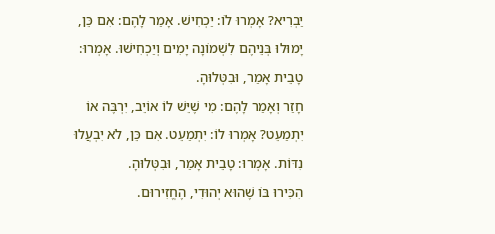יַבְרִיא? אָמְרוּ לוֹ: יַכְחִישׁ. אָמַר לָהֶם: אִם כֵּן, יָמוּלוּ בְּנֵיהֶם לִשְׁמוֹנָה יָמִים וְיַכְחִישׁוּ. אָמְרוּ: טָבֵית אָמַר, וּבִטְּלוּהָ.
חָזַר וְאָמַר לָהֶם: מִי שֶׁיֵּשׁ לוֹ אוֹיֵב, יִרְבֶּה אוֹ יִתְמַעֵט? אָמְרוּ לוֹ: יִתְמַעֵט. אִם כֵּן, לֹא יִבְעֲלוּ נִדּוֹת. אָמְרוּ: טָבֵית אָמַר, וּבִטְּלוּהָ.
הִכִּירוּ בּוֹ שֶׁהוּא יְהוּדִי, הֶחֱזִירוּם.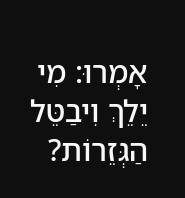אָמְרוּ: מִי יֵלֵךְ וִיבַטֵּל הַגְּזֵרוֹת?